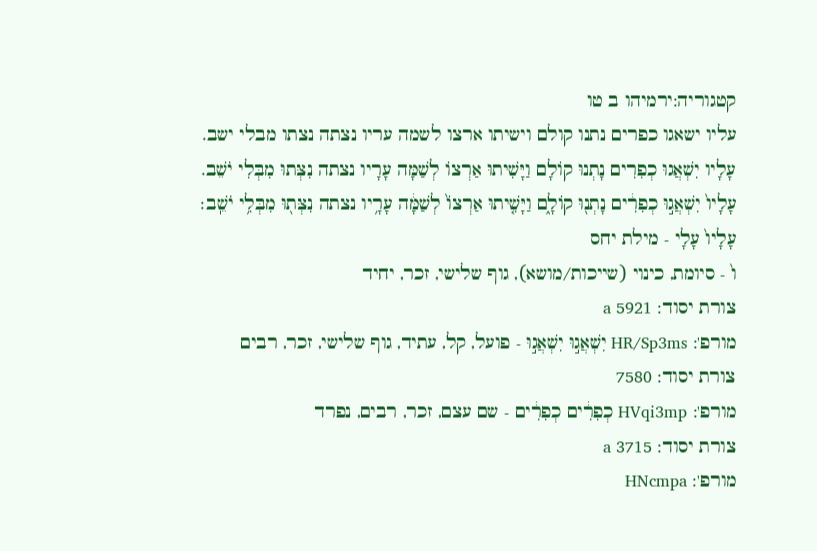קטגוריה:ירמיהו ב טו
עליו ישאגו כפרים נתנו קולם וישיתו ארצו לשמה עריו נצתה נצתו מבלי ישב.
עָלָיו יִשְׁאֲגוּ כְפִרִים נָתְנוּ קוֹלָם וַיָּשִׁיתוּ אַרְצוֹ לְשַׁמָּה עָרָיו נצתה נִצְּתוּ מִבְּלִי יֹשֵׁב.
עָלָיו֙ יִשְׁאֲג֣וּ כְפִרִ֔ים נָתְנ֖וּ קוֹלָ֑ם וַיָּשִׁ֤יתוּ אַרְצוֹ֙ לְשַׁמָּ֔ה עָרָ֥יו נצתה נִצְּת֖וּ מִבְּלִ֥י יֹשֵֽׁב׃
עָלָיו֙ עָלָי - מילת יחס
ו֙ - סיומת, כינוי (שייכות/מושא), גוף שלישי, זכר, יחיד
צורת יסוד: 5921 a
מורפ': HR/Sp3ms יִשְׁאֲג֣וּ יִשְׁאֲג֣וּ - פועל, קל, עתיד, גוף שלישי, זכר, רבים
צורת יסוד: 7580
מורפ': HVqi3mp כְפִרִ֔ים כְפִרִ֔ים - שם עצם, זכר, רבים, נפרד
צורת יסוד: 3715 a
מורפ': HNcmpa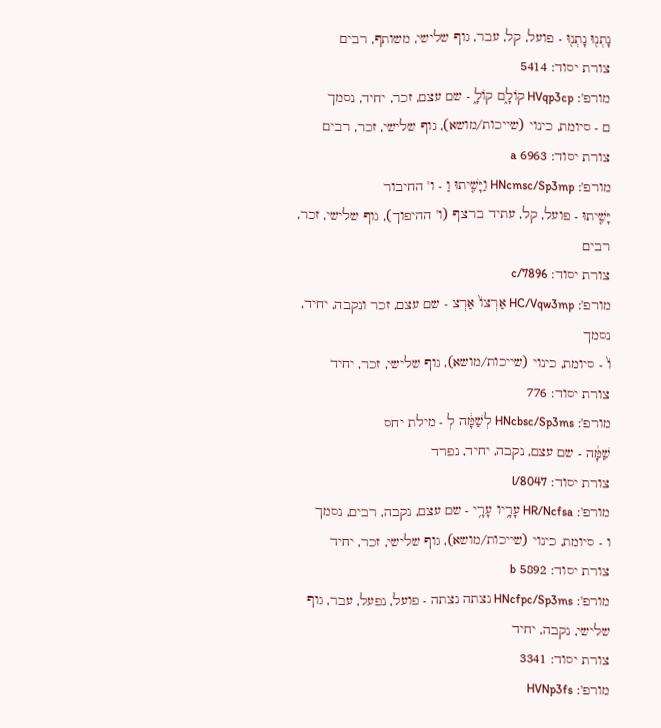נָתְנ֖וּ נָתְנ֖וּ - פועל, קל, עבר, גוף שלישי, משותף, רבים
צורת יסוד: 5414
מורפ': HVqp3cp קוֹלָ֑ם קוֹלָ֑ - שם עצם, זכר, יחיד, נסמך
ם - סיומת, כינוי (שייכות/מושא), גוף שלישי, זכר, רבים
צורת יסוד: 6963 a
מורפ': HNcmsc/Sp3mp וַיָּשִׁ֤יתוּ וַ - ו' החיבור
יָּשִׁ֤יתוּ - פועל, קל, עתיד ברצף (ו' ההיפוך), גוף שלישי, זכר, רבים
צורת יסוד: c/7896
מורפ': HC/Vqw3mp אַרְצוֹ֙ אַרְצ - שם עצם, זכר ונקבה, יחיד, נסמך
וֹ֙ - סיומת, כינוי (שייכות/מושא), גוף שלישי, זכר, יחיד
צורת יסוד: 776
מורפ': HNcbsc/Sp3ms לְשַׁמָּ֔ה לְ - מילת יחס
שַׁמָּ֔ה - שם עצם, נקבה, יחיד, נפרד
צורת יסוד: l/8047
מורפ': HR/Ncfsa עָרָ֥יו עָרָ֥י - שם עצם, נקבה, רבים, נסמך
ו - סיומת, כינוי (שייכות/מושא), גוף שלישי, זכר, יחיד
צורת יסוד: 5892 b
מורפ': HNcfpc/Sp3ms נצתה נצתה - פועל, נפעל, עבר, גוף שלישי, נקבה, יחיד
צורת יסוד: 3341
מורפ': HVNp3fs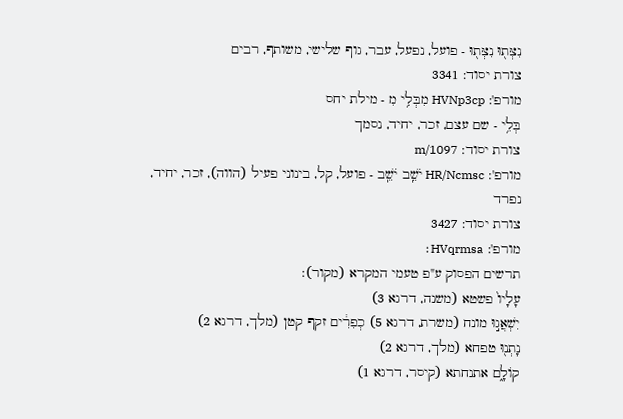נִצְּת֖וּ נִצְּת֖וּ - פועל, נפעל, עבר, גוף שלישי, משותף, רבים
צורת יסוד: 3341
מורפ': HVNp3cp מִבְּלִ֥י מִ - מילת יחס
בְּלִ֥י - שם עצם, זכר, יחיד, נסמך
צורת יסוד: m/1097
מורפ': HR/Ncmsc יֹשֵֽׁב יֹשֵֽׁב - פועל, קל, בינוני פעיל (הווה), זכר, יחיד, נפרד
צורת יסוד: 3427
מורפ': HVqrmsa׃
תרשים הפסוק ע"פ טעמי המקרא (מקור):
עָלָיו֙ פשטא (משנה, דרגא 3)
יִשְׁאֲג֣וּ מונח (משרת, דרגא 5) כְפִרִ֔ים זקף קטן (מלך, דרגא 2)
נָתְנ֖וּ טפחא (מלך, דרגא 2)
קוֹלָ֑ם אתנחתא (קיסר, דרגא 1)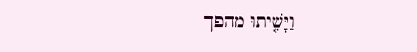וַיָּשִׁ֤יתוּ מהפך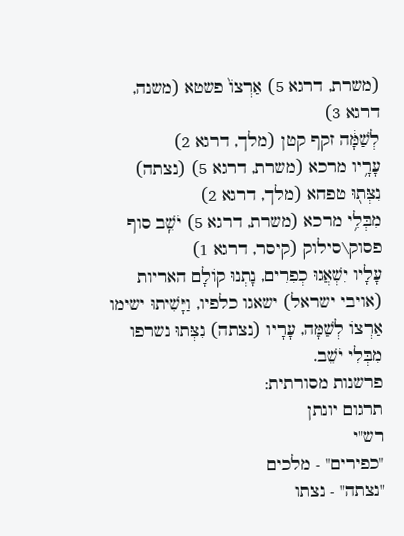(משרת, דרגא 5) אַרְצוֹ֙ פשטא (משנה, דרגא 3)
לְשַׁמָּ֔ה זקף קטן (מלך, דרגא 2)
עָרָ֥יו מרכא (משרת, דרגא 5) (נצתה) נִצְּת֖וּ טפחא (מלך, דרגא 2)
מִבְּלִ֥י מרכא (משרת, דרגא 5) יֹשֵֽׁב סוף פסוק\סילוק (קיסר, דרגא 1)
עָלָיו יִשְׁאֲגוּ כְפִרִים, נָתְנוּ קוֹלָם האריות (אויבי ישראל) ישאגו כלפיו, וַיָּשִׁיתוּ ישימו אַרְצוֹ לְשַׁמָּה, עָרָיו (נצתה) נִצְּתוּ נשרפו מִבְּלִי יֹשֵׁב.
פרשנות מסורתית:
תרגום יונתן
רש"י
"כפירים" - מלכים
"נצתה" - נצתו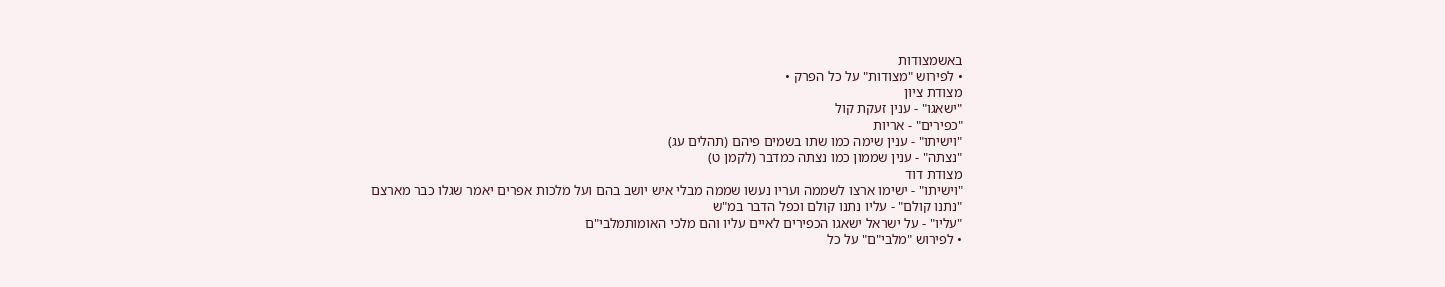באשמצודות
• לפירוש "מצודות" על כל הפרק •
מצודת ציון
"ישאגו" - ענין זעקת קול
"כפירים" - אריות
"וישיתו" - ענין שימה כמו שתו בשמים פיהם (תהלים עג)
"נצתה" - ענין שממון כמו נצתה כמדבר (לקמן ט)
מצודת דוד
"וישיתו" - ישימו ארצו לשממה ועריו נעשו שממה מבלי איש יושב בהם ועל מלכות אפרים יאמר שגלו כבר מארצם
"נתנו קולם" - עליו נתנו קולם וכפל הדבר במ"ש
"עליו" - על ישראל ישאגו הכפירים לאיים עליו והם מלכי האומותמלבי"ם
• לפירוש "מלבי"ם" על כל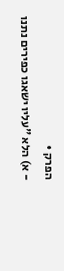הפרק •
- א) הלא "עליו ישאגו כפירים נתנו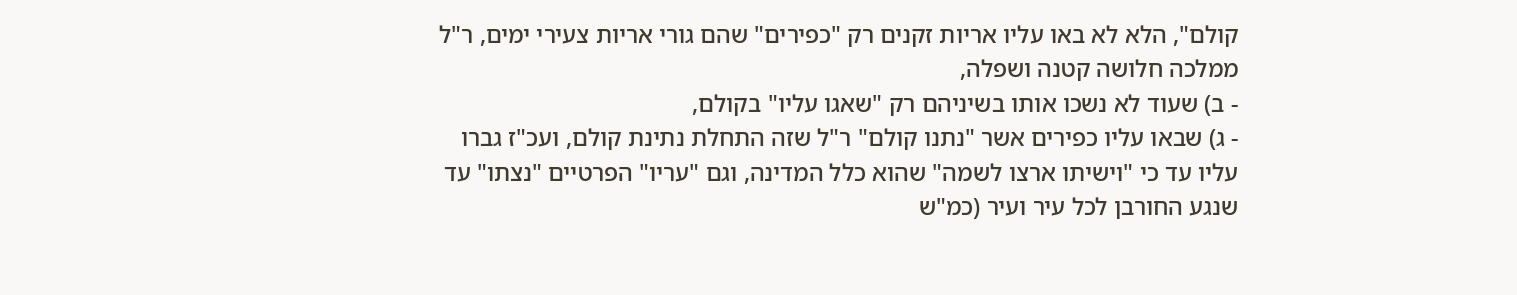קולם", הלא לא באו עליו אריות זקנים רק "כפירים" שהם גורי אריות צעירי ימים, ר"ל ממלכה חלושה קטנה ושפלה,
- ב) שעוד לא נשכו אותו בשיניהם רק "שאגו עליו" בקולם,
- ג) שבאו עליו כפירים אשר "נתנו קולם" ר"ל שזה התחלת נתינת קולם, ועכ"ז גברו עליו עד כי "וישיתו ארצו לשמה" שהוא כלל המדינה, וגם "עריו" הפרטיים "נצתו" עד שנגע החורבן לכל עיר ועיר (כמ"ש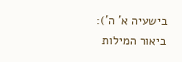בישעיה א' ה'):
ביאור המילות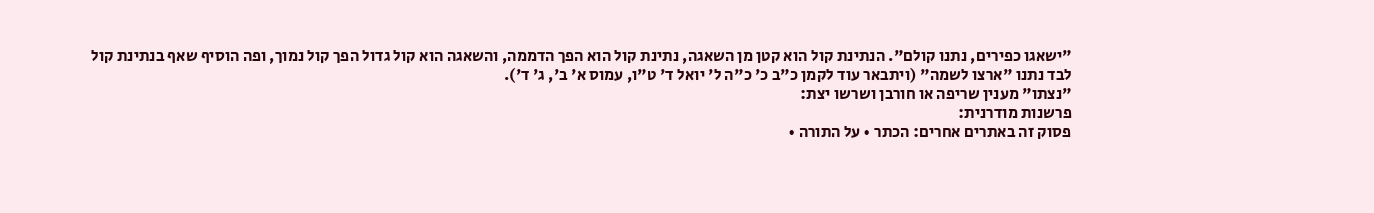"ישאגו כפירים, נתנו קולם". הנתינת קול הוא קטן מן השאגה, נתינת קול הוא הפך הדממה, והשאגה הוא קול גדול הפך קול נמוך, ופה הוסיף שאף בנתינת קול לבד נתנו "ארצו לשמה" (ויתבאר עוד לקמן כ"ב כ' כ"ה ל' יואל ד' ט"ו, עמוס א' ב', ג' ד').
"נצתו" מענין שריפה או חורבן ושרשו יצת:
פרשנות מודרנית:
פסוק זה באתרים אחרים: הכתר • על התורה •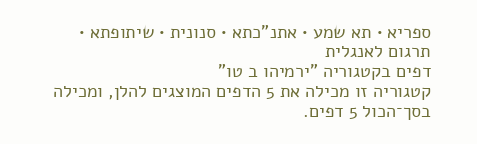ספריא • תא שמע • אתנ"כתא • סנונית • שיתופתא • תרגום לאנגלית
דפים בקטגוריה "ירמיהו ב טו"
קטגוריה זו מכילה את 5 הדפים המוצגים להלן, ומכילה בסך־הכול 5 דפים.